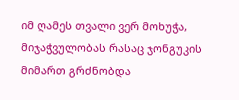იმ ღამეს თვალი ვერ მოხუჭა, მიჯაჭვულობას რასაც ჯონგუკის მიმართ გრძნობდა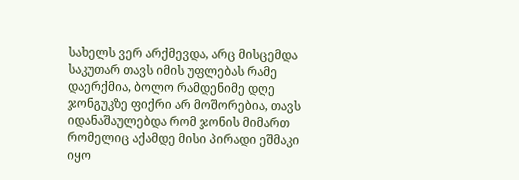სახელს ვერ არქმევდა, არც მისცემდა საკუთარ თავს იმის უფლებას რამე დაერქმია, ბოლო რამდენიმე დღე ჯონგუკზე ფიქრი არ მოშორებია, თავს იდანაშაულებდა რომ ჯონის მიმართ რომელიც აქამდე მისი პირადი ეშმაკი იყო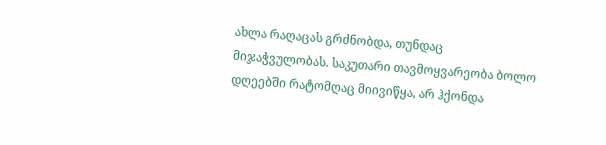ახლა რაღაცას გრძნობდა, თუნდაც მიჯაჭვულობას. საკუთარი თავმოყვარეობა ბოლო დღეებში რატომღაც მიივიწყა, არ ჰქონდა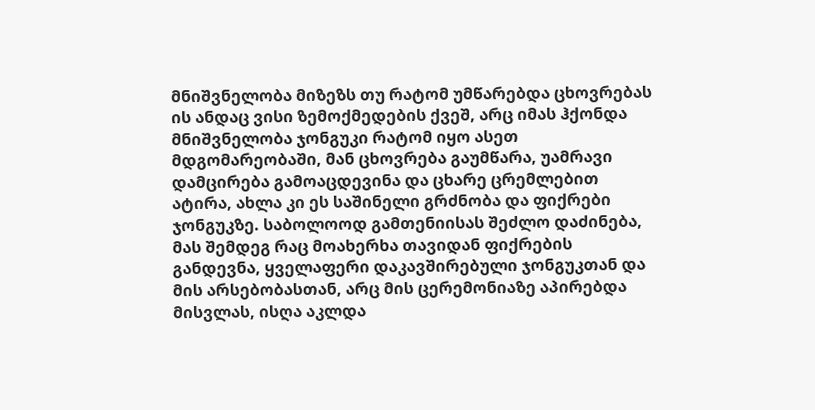მნიშვნელობა მიზეზს თუ რატომ უმწარებდა ცხოვრებას ის ანდაც ვისი ზემოქმედების ქვეშ, არც იმას ჰქონდა მნიშვნელობა ჯონგუკი რატომ იყო ასეთ მდგომარეობაში, მან ცხოვრება გაუმწარა, უამრავი დამცირება გამოაცდევინა და ცხარე ცრემლებით ატირა, ახლა კი ეს საშინელი გრძნობა და ფიქრები ჯონგუკზე. საბოლოოდ გამთენიისას შეძლო დაძინება, მას შემდეგ რაც მოახერხა თავიდან ფიქრების განდევნა, ყველაფერი დაკავშირებული ჯონგუკთან და მის არსებობასთან, არც მის ცერემონიაზე აპირებდა მისვლას, ისღა აკლდა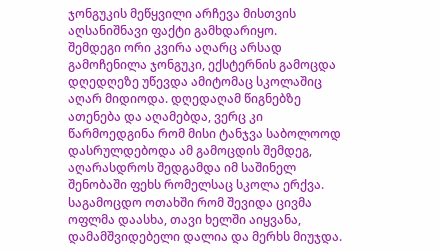ჯონგუკის მეწყვილი არჩევა მისთვის აღსანიშნავი ფაქტი გამხდარიყო.
შემდეგი ორი კვირა აღარც არსად გამოჩენილა ჯონგუკი, ექსტერნის გამოცდა დღედღეზე უწევდა ამიტომაც სკოლაშიც აღარ მიდიოდა. დღედაღამ წიგნებზე ათენება და აღამებდა, ვერც კი წარმოედგინა რომ მისი ტანჯვა საბოლოოდ დასრულდებოდა ამ გამოცდის შემდეგ, აღარასდროს შედგამდა იმ საშინელ შენობაში ფეხს რომელსაც სკოლა ერქვა.
საგამოცდო ოთახში რომ შევიდა ცივმა ოფლმა დაასხა, თავი ხელში აიყვანა, დამამშვიდებელი დალია და მერხს მიუჯდა.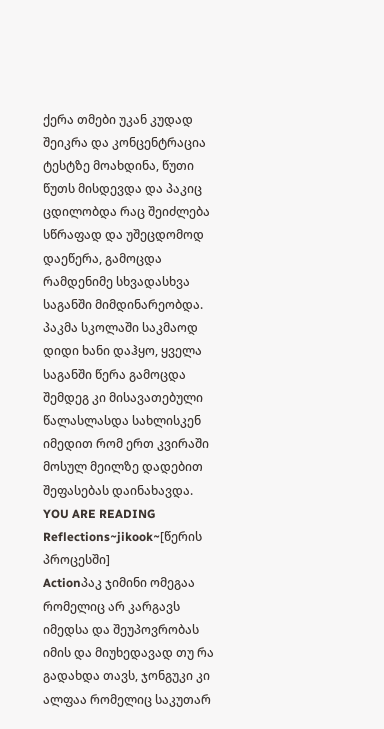ქერა თმები უკან კუდად შეიკრა და კონცენტრაცია ტესტზე მოახდინა, წუთი წუთს მისდევდა და პაკიც ცდილობდა რაც შეიძლება სწრაფად და უშეცდომოდ დაეწერა, გამოცდა რამდენიმე სხვადასხვა საგანში მიმდინარეობდა. პაკმა სკოლაში საკმაოდ დიდი ხანი დაჰყო, ყველა საგანში წერა გამოცდა შემდეგ კი მისავათებული წალასლასდა სახლისკენ იმედით რომ ერთ კვირაში მოსულ მეილზე დადებით შეფასებას დაინახავდა.
YOU ARE READING
Reflections~jikook~[წერის პროცესში]
Actionპაკ ჯიმინი ომეგაა რომელიც არ კარგავს იმედსა და შეუპოვრობას იმის და მიუხედავად თუ რა გადახდა თავს, ჯონგუკი კი ალფაა რომელიც საკუთარ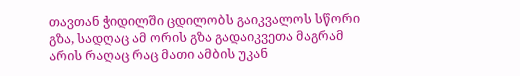თავთან ჭიდილში ცდილობს გაიკვალოს სწორი გზა, სადღაც ამ ორის გზა გადაიკვეთა მაგრამ არის რაღაც რაც მათი ამბის უკან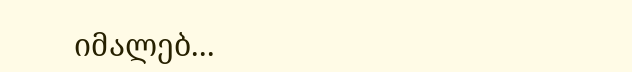იმალებ...